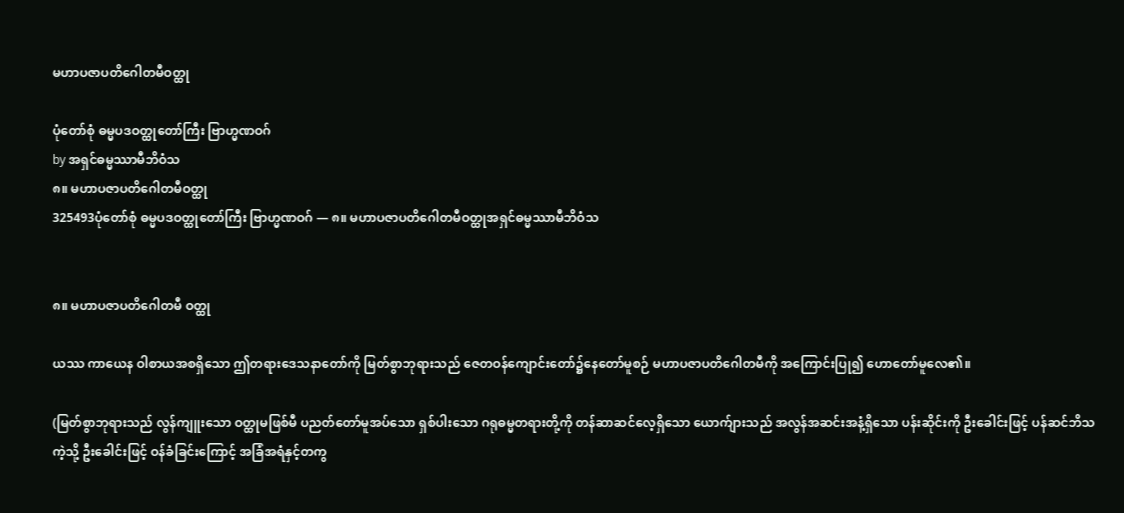မဟာပဇာပတိဂေါတမီဝတ္ထု

ပုံတော်စုံ ဓမ္မပဒဝတ္ထုတော်ကြီး ဗြာဟ္မဏဝဂ်
by အရှင်ဓမ္မဿာမီဘိဝံသ
၈။ မဟာပဇာပတိဂေါတမီဝတ္ထု
325493ပုံတော်စုံ ဓမ္မပဒဝတ္ထုတော်ကြီး ဗြာဟ္မဏဝဂ် — ၈။ မဟာပဇာပတိဂေါတမီဝတ္ထုအရှင်ဓမ္မဿာမီဘိဝံသ


၈။ မဟာပဇာပတိဂေါတမီ ဝတ္ထု

ယဿ ကာယေန ဝါစာယအစရှိသော ဤတရားဒေသနာတော်ကို မြတ်စွာဘုရားသည် ဇေတဝန်ကျောင်းတော်၌နေတော်မူစဉ် မဟာပဇာပတိဂေါတမီကို အကြောင်းပြု၍ ဟောတော်မူလေ၏။

(မြတ်စွာဘုရားသည် လွန်ကျူးသော ဝတ္ထုမဖြစ်မီ ပညတ်တော်မူအပ်သော ရှစ်ပါးသော ဂရုဓမ္မတရားတို့ကို တန်ဆာဆင်လေ့ရှိသော ယောက်ျားသည် အလွန်အဆင်းအနံ့ရှိသော ပန်းဆိုင်းကို ဦးခေါင်းဖြင့် ပန်ဆင်ဘိသကဲ့သို့ ဦးခေါင်းဖြင့် ဝန်ခံခြင်းကြောင့် အခြံအရံနှင့်တကွ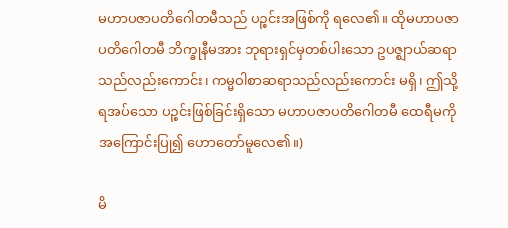မဟာပဇာပတိဂေါတမီသည် ပဉ္စင်းအဖြစ်ကို ရလေ၏။ ထိုမဟာပဇာပတိဂေါတမီ ဘိက္ခုနီမအား ဘုရားရှင်မှတစ်ပါးသော ဥပဇ္ဈာယ်ဆရာသည်လည်းကောင်း၊ ကမ္မဝါစာဆရာသည်လည်းကောင်း မရှိ၊ ဤသို့ ရအပ်သော ပဉ္စင်းဖြစ်ခြင်းရှိသော မဟာပဇာပတိဂေါတမီ ထေရီမကို အကြောင်းပြု၍ ဟောတော်မူလေ၏။)

မိ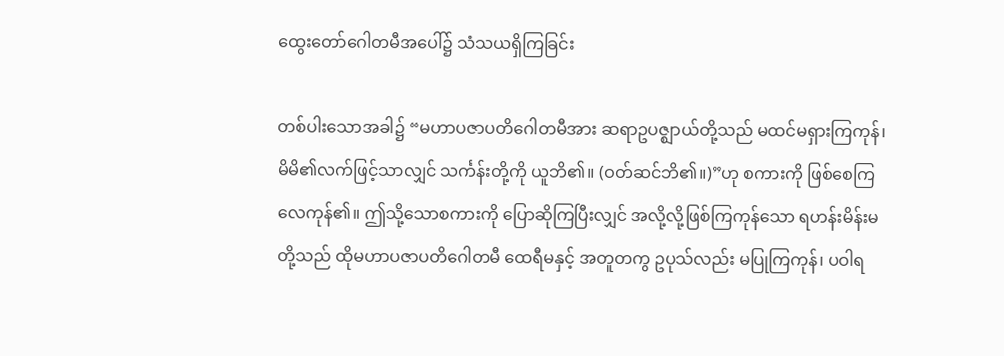ထွေးတော်ဂေါတမီအပေါ်၌ သံသယရှိကြခြင်း

တစ်ပါးသောအခါ၌ “မဟာပဇာပတိဂေါတမီအား ဆရာဥပဇ္ဈာယ်တို့သည် မထင်မရှားကြကုန်၊ မိမိ၏လက်ဖြင့်သာလျှင် သင်္ကန်းတို့ကို ယူဘိ၏။ (ဝတ်ဆင်ဘိ၏။)”ဟု စကားကို ဖြစ်စေကြလေကုန်၏။ ဤသို့သောစကားကို ပြောဆိုကြပြီးလျှင် အလို့လို့ဖြစ်ကြကုန်သော ရဟန်းမိန်းမတို့သည် ထိုမဟာပဇာပတိဂေါတမီ ထေရီမနှင့် အတူတကွ ဥပုသ်လည်း မပြုကြကုန်၊ ပဝါရ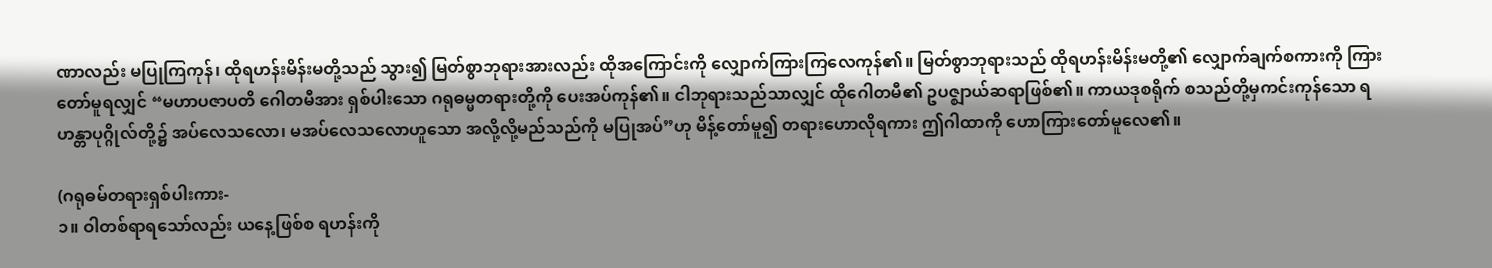ဏာလည်း မပြုကြကုန်၊ ထိုရဟန်းမိန်းမတို့သည် သွား၍ မြတ်စွာဘုရားအားလည်း ထိုအကြောင်းကို လျှောက်ကြားကြလေကုန်၏။ မြတ်စွာဘုရားသည် ထိုရဟန်းမိန်းမတို့၏ လျှောက်ချက်စကားကို ကြားတော်မူရလျှင် “မဟာပဇာပတိ ဂေါတမီအား ရှစ်ပါးသော ဂရုဓမ္မတရားတို့ကို ပေးအပ်ကုန်၏။ ငါဘုရားသည်သာလျှင် ထိုဂေါတမီ၏ ဥပဇ္ဈာယ်ဆရာဖြစ်၏။ ကာယဒုစရိုက် စသည်တို့မှကင်းကုန်သော ရဟန္တာပုဂ္ဂိုလ်တို့၌ အပ်လေသလော၊ မအပ်လေသလောဟူသော အလို့လို့မည်သည်ကို မပြုအပ်”ဟု မိန့်တော်မူ၍ တရားဟောလိုရကား ဤဂါထာကို ဟောကြားတော်မူလေ၏။

(ဂရုဓမ်တရားရှစ်ပါးကား-
၁။ ဝါတစ်ရာရသော်လည်း ယနေ့ဖြစ်စ ရဟန်းကို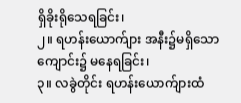ရှိခိုးရိုသေရခြင်း၊
၂။ ရဟန်းယောက်ျား အနီး၌မရှိသော ကျောင်း၌ မနေရခြင်း၊
၃။ လခွဲတိုင်း ရဟန်းယောက်ျားထံ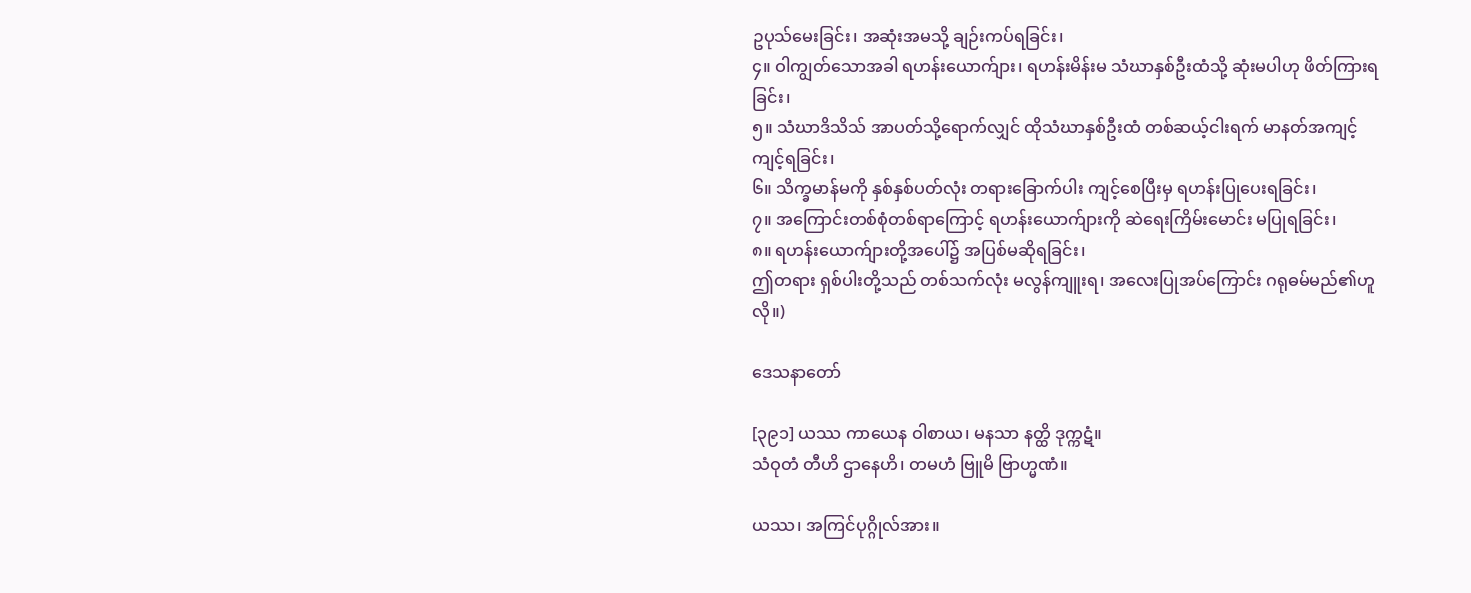ဥပုသ်မေးခြင်း၊ အဆုံးအမသို့ ချဉ်းကပ်ရခြင်း၊
၄။ ဝါကျွတ်သောအခါ ရဟန်းယောက်ျား၊ ရဟန်းမိန်းမ သံဃာနှစ်ဦးထံသို့ ဆုံးမပါဟု ဖိတ်ကြားရခြင်း၊
၅။ သံဃာဒိသိသ် အာပတ်သို့ရောက်လျှင် ထိုသံဃာနှစ်ဦးထံ တစ်ဆယ့်ငါးရက် မာနတ်အကျင့် ကျင့်ရခြင်း၊
၆။ သိက္ခမာန်မကို နှစ်နှစ်ပတ်လုံး တရားခြောက်ပါး ကျင့်စေပြီးမှ ရဟန်းပြုပေးရခြင်း၊
၇။ အကြောင်းတစ်စုံတစ်ရာကြောင့် ရဟန်းယောက်ျားကို ဆဲရေးကြိမ်းမောင်း မပြုရခြင်း၊
၈။ ရဟန်းယောက်ျားတို့အပေါ်၌ အပြစ်မဆိုရခြင်း၊
ဤတရား ရှစ်ပါးတို့သည် တစ်သက်လုံး မလွန်ကျူးရ၊ အလေးပြုအပ်ကြောင်း ဂရုဓမ်မည်၏ဟူလို။)

ဒေသနာတော်

[၃၉၁] ယဿ ကာယေန ဝါစာယ၊ မနသာ နတ္ထိ ဒုက္ကဋံ။
သံဝုတံ တီဟိ ဌာနေဟိ၊ တမဟံ ဗြူမိ ဗြာဟ္မဏံ။

ယဿ၊ အကြင်ပုဂ္ဂိုလ်အား။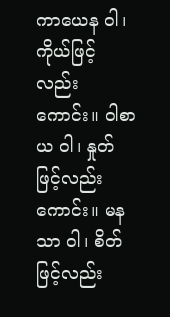ကာယေန ဝါ၊ ကိုယ်ဖြင့်လည်းကောင်း။ ဝါစာယ ဝါ၊ နှုတ်ဖြင့်လည်းကောင်း။ မနသာ ဝါ၊ စိတ်ဖြင့်လည်း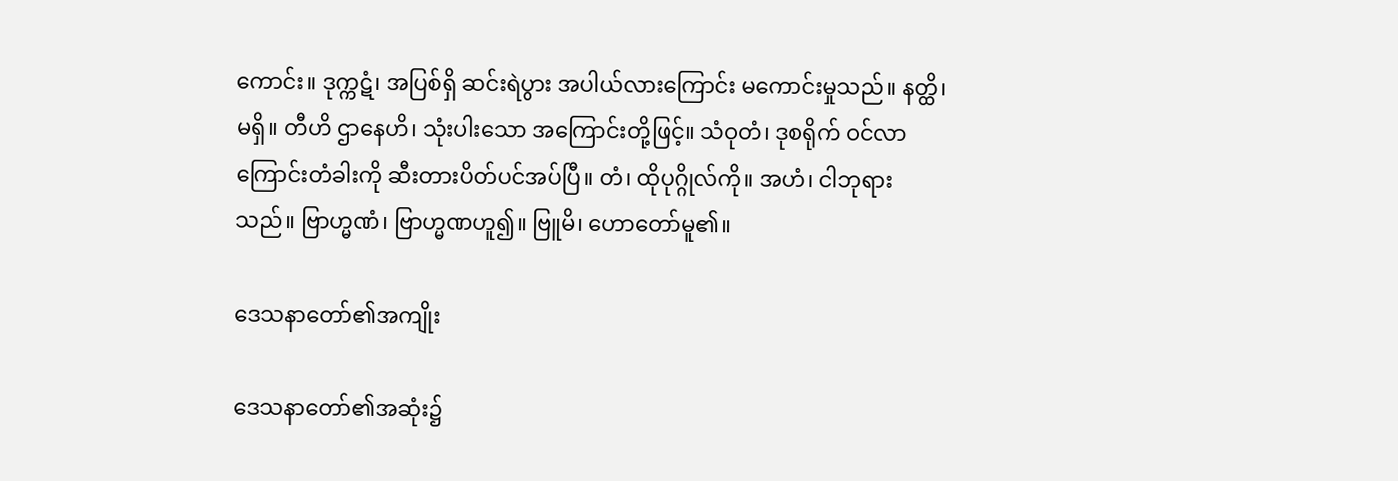ကောင်း။ ဒုက္ကဋံ၊ အပြစ်ရှိ ဆင်းရဲပွား အပါယ်လားကြောင်း မကောင်းမှုသည်။ နတ္ထိ၊ မရှိ။ တီဟိ ဌာနေဟိ၊ သုံးပါးသော အကြောင်းတို့ဖြင့်။ သံဝုတံ၊ ဒုစရိုက် ဝင်လာကြောင်းတံခါးကို ဆီးတားပိတ်ပင်အပ်ပြီ။ တံ၊ ထိုပုဂ္ဂိုလ်ကို။ အဟံ၊ ငါဘုရားသည်။ ဗြာဟ္မဏံ၊ ဗြာဟ္မဏဟူ၍။ ဗြူမိ၊ ဟောတော်မူ၏။

ဒေသနာတော်၏အကျိုး

ဒေသနာတော်၏အဆုံး၌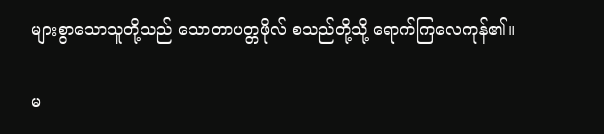များစွာသောသူတို့သည် သောတာပတ္တဖိုလ် စသည်တို့သို့ ရောက်ကြလေကုန်၏။

မ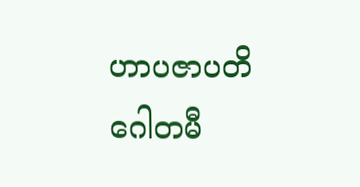ဟာပဇာပတိဂေါတမီ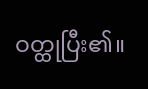ဝတ္ထုပြီး၏။